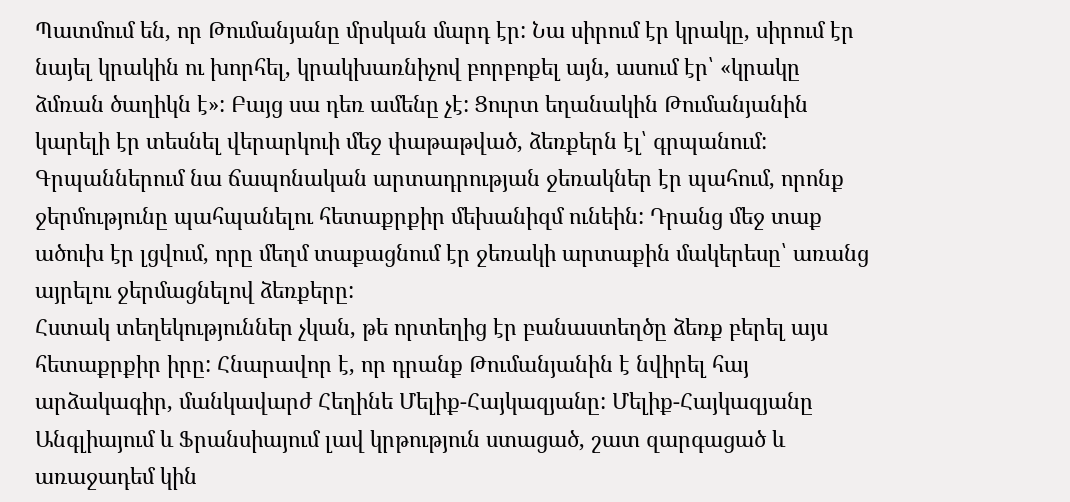Պատմում են, որ Թումանյանը մրսկան մարդ էր: Նա սիրում էր կրակը, սիրում էր նայել կրակին ու խորհել, կրակխառնիչով բորբոքել այն, ասում էր՝ «կրակը ձմռան ծաղիկն է»: Բայց սա դեռ ամենը չէ: Ցուրտ եղանակին Թումանյանին կարելի էր տեսնել վերարկուի մեջ փաթաթված, ձեռքերն էլ՝ գրպանում: Գրպաններում նա ճապոնական արտադրության ջեռակներ էր պահում, որոնք ջերմությունը պահպանելու հետաքրքիր մեխանիզմ ունեին: Դրանց մեջ տաք ածուխ էր լցվում, որը մեղմ տաքացնում էր ջեռակի արտաքին մակերեսը՝ առանց այրելու ջերմացնելով ձեռքերը:
Հստակ տեղեկություններ չկան, թե որտեղից էր բանաստեղծը ձեռք բերել այս հետաքրքիր իրը: Հնարավոր է, որ դրանք Թումանյանին է նվիրել հայ արձակագիր, մանկավարժ Հեղինե Մելիք-Հայկազյանը: Մելիք-Հայկազյանը Անգլիայում և Ֆրանսիայում լավ կրթություն ստացած, շատ զարգացած և առաջադեմ կին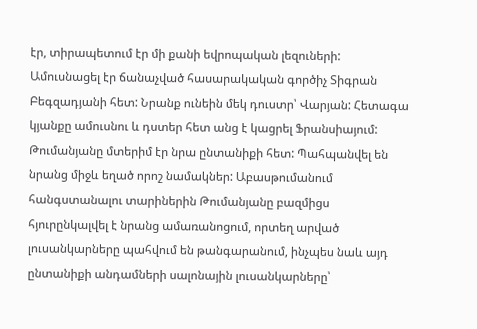էր, տիրապետում էր մի քանի եվրոպական լեզուների: Ամուսնացել էր ճանաչված հասարակական գործիչ Տիգրան Բեգզադյանի հետ: Նրանք ունեին մեկ դուստր՝ Վարյան: Հետագա կյանքը ամուսնու և դստեր հետ անց է կացրել Ֆրանսիայում: Թումանյանը մտերիմ էր նրա ընտանիքի հետ: Պահպանվել են նրանց միջև եղած որոշ նամակներ: Աբասթումանում հանգստանալու տարիներին Թումանյանը բազմիցս հյուրընկալվել է նրանց ամառանոցում, որտեղ արված լուսանկարները պահվում են թանգարանում, ինչպես նաև այդ ընտանիքի անդամների սալոնային լուսանկարները՝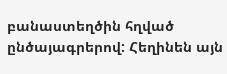բանաստեղծին հղված ընծայագրերով: Հեղինեն այն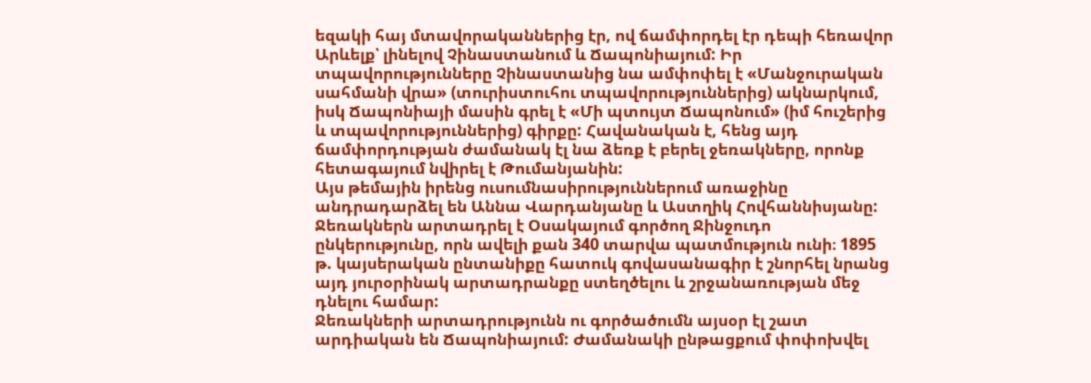եզակի հայ մտավորականներից էր, ով ճամփորդել էր դեպի հեռավոր Արևելք՝ լինելով Չինաստանում և Ճապոնիայում: Իր տպավորությունները Չինաստանից նա ամփոփել է «Մանջուրական սահմանի վրա» (տուրիստուհու տպավորություններից) ակնարկում, իսկ Ճապոնիայի մասին գրել է «Մի պտույտ Ճապոնում» (իմ հուշերից և տպավորություններից) գիրքը: Հավանական է, հենց այդ ճամփորդության ժամանակ էլ նա ձեռք է բերել ջեռակները, որոնք հետագայում նվիրել է Թումանյանին:
Այս թեմային իրենց ուսումնասիրություններում առաջինը անդրադարձել են Աննա Վարդանյանը և Աստղիկ Հովհաննիսյանը: Ջեռակներն արտադրել է Օսակայում գործող Ջինջուդո ընկերությունը, որն ավելի քան 340 տարվա պատմություն ունի։ 1895 թ. կայսերական ընտանիքը հատուկ գովասանագիր է շնորհել նրանց այդ յուրօրինակ արտադրանքը ստեղծելու և շրջանառության մեջ դնելու համար:
Ջեռակների արտադրությունն ու գործածումն այսօր էլ շատ արդիական են Ճապոնիայում: Ժամանակի ընթացքում փոփոխվել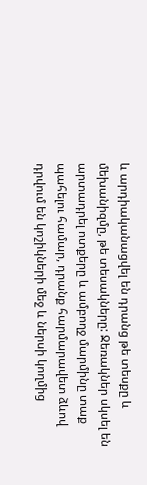և արդիականացվել են դրանց թե տեսքը և մեխանիզմը, թե տեսակները: Ջեռակներ սկսել են արտադրել ոտքերը և ամբողջ մարմինը տաք պահելու համար, դրանք հարմարավետ ձևով դրվում են կոշիկների մեջ և ներսի կողմից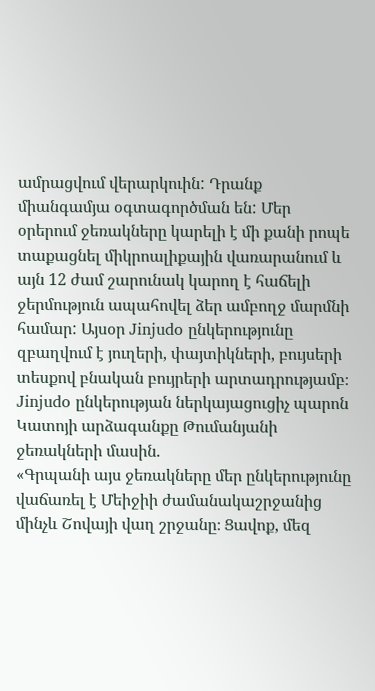ամրացվում վերարկուին: Դրանք միանգամյա օգտագործման են: Մեր օրերում ջեռակները կարելի է մի քանի րոպե տաքացնել միկրոալիքային վառարանում և այն 12 ժամ շարունակ կարող է հաճելի ջերմություն ապահովել ձեր ամբողջ մարմնի համար: Այսօր Jinjudo ընկերությունը զբաղվում է յուղերի, փայտիկների, բույսերի տեսքով բնական բույրերի արտադրությամբ։
Jinjudo ընկերության ներկայացուցիչ պարոն Կատոյի արձագանքը Թումանյանի ջեռակների մասին.
«Գրպանի այս ջեռակները մեր ընկերությունը վաճառել է Մեիջիի ժամանակաշրջանից մինչև Շովայի վաղ շրջանը։ Ցավոք, մեզ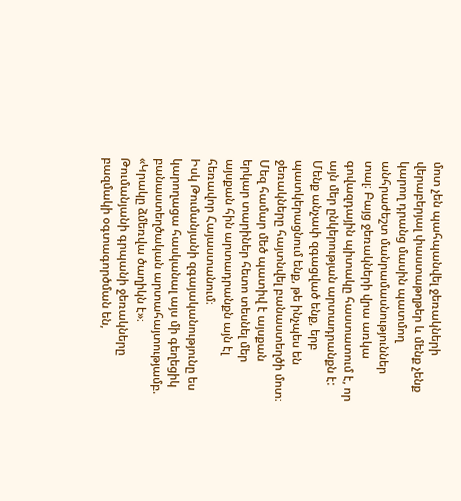մոտ չեն պահպանվել ջեռակների վերաբերյալ փաստաթղթեր և մենք չենք կարող դրանց մասին պատմող անհրաժեշտ մանրամասնություններ տալ։ Բայց ջեռակների վրա առկա գովազդային պիտակը հաստատում է, որ այն մեր ընկերության արտադրանքն է:
Մենք անչափ զգացված ենք, երբ պատկերացնում ենք, թե ինչպես են ջեռակները հայտնվել բանաստեղծի մոտ։ Մեզ համար մեծ պատիվ է այսքան երկար տարիներ հետո տեսնել մեր այսքան հին արտադրանքն այն էլ հեռավոր Հայաստանում։
Իսկ Թումանյանի զգայականությունը ես կարողացա հասկանալ այս մի գեղեցիկ բանաստեղծական արտահայտությամբ. «Կրակը ձմեռվա ծաղիկն է»։
Թումանյանի գրպանի ջեռակները բազմակի օգտագործման են,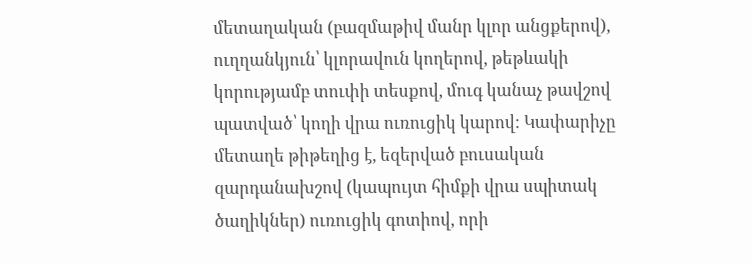մետաղական (բազմաթիվ մանր կլոր անցքերով), ուղղանկյուն՝ կլորավուն կողերով, թեթևակի կորությամբ տուփի տեսքով, մուգ կանաչ թավշով պատված՝ կողի վրա ուռուցիկ կարով: Կափարիչը մետաղե թիթեղից է, եզերված բուսական զարդանախշով (կապույտ հիմքի վրա սպիտակ ծաղիկներ) ուռուցիկ գոտիով, որի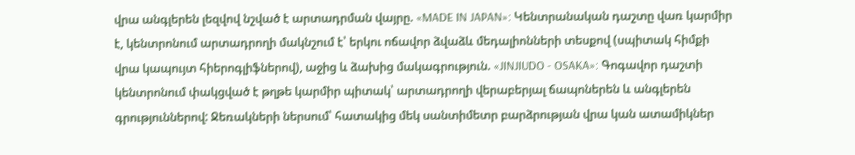վրա անգլերեն լեզվով նշված է արտադրման վայրը. «MADE IN JAPAN»: Կենտրանական դաշտը վառ կարմիր է, կենտրոնում արտադրողի մակնշում է՝ երկու ոճավոր ձվաձև մեդալիոնների տեսքով (սպիտակ հիմքի վրա կապույտ հիերոգլիֆներով), աջից և ձախից մակագրություն. «JINJIUDO - OSAKA»: Գոգավոր դաշտի կենտրոնում փակցված է թղթե կարմիր պիտակ՝ արտադրողի վերաբերյալ ճապոներեն և անգլերեն գրություններով: Ջեռակների ներսում՝ հատակից մեկ սանտիմետր բարձրության վրա կան ատամիկներ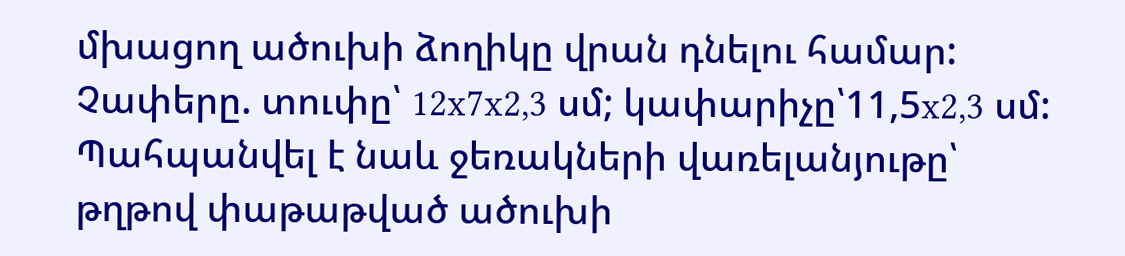մխացող ածուխի ձողիկը վրան դնելու համար: Չափերը. տուփը՝ 12x7x2,3 սմ; կափարիչը՝11,5x2,3 սմ:
Պահպանվել է նաև ջեռակների վառելանյութը՝ թղթով փաթաթված ածուխի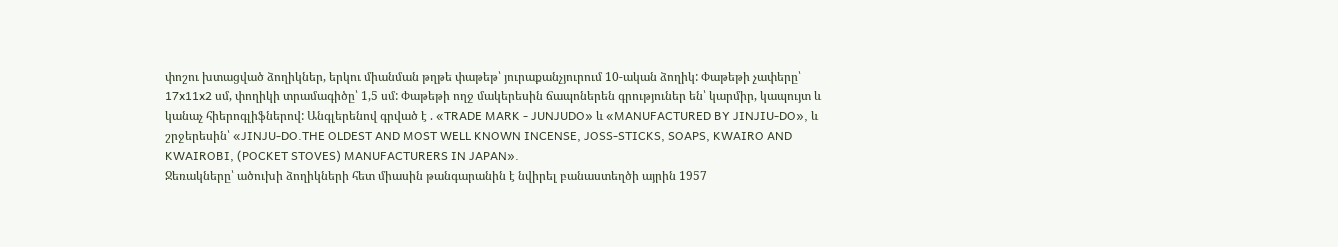փոշու խտացված ձողիկներ, երկու միանման թղթե փաթեթ՝ յուրաքանչյուրում 10-ական ձողիկ: Փաթեթի չափերը՝ 17x11x2 սմ, փողիկի տրամագիծը՝ 1,5 սմ: Փաթեթի ողջ մակերեսին ճապոներեն գրություներ են՝ կարմիր, կապույտ և կանաչ հիերոգլիֆներով: Անգլերենով գրված է . «TRADE MARK - JUNJUDO» և «MANUFACTURED BY JINJIU-DO», և շրջերեսին՝ «JINJU-DO.THE OLDEST AND MOST WELL KNOWN INCENSE, JOSS-STICKS, SOAPS, KWAIRO AND KWAIROBI, (POCKET STOVES) MANUFACTURERS IN JAPAN».
Ջեռակները՝ ածուխի ձողիկների հետ միասին թանգարանին է նվիրել բանաստեղծի այրին 1957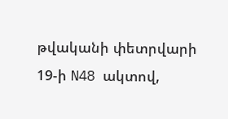թվականի փետրվարի 19-ի N48 ակտով,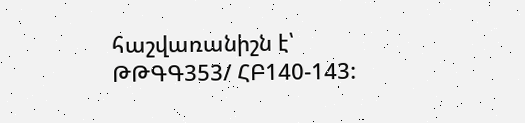հաշվառանիշն է՝ ԹԹԳԳ353/ ՀԲ140-143: